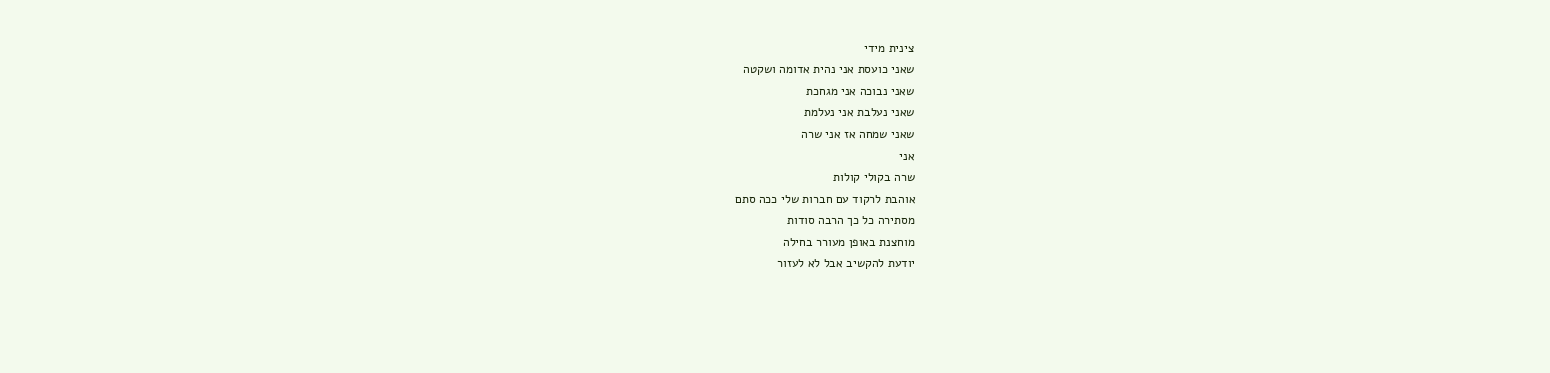צינית מידי
שאני כועסת אני נהית אדומה ושקטה
שאני נבוכה אני מגחכת
שאני נעלבת אני נעלמת
שאני שמחה אז אני שרה
אני
שרה בקולי קולות
אוהבת לרקוד עם חברות שלי ככה סתם
מסתירה כל כך הרבה סודות
מוחצנת באופן מעורר בחילה
יודעת להקשיב אבל לא לעזור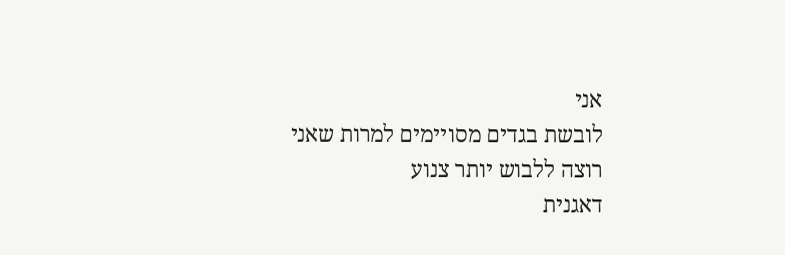אני
לובשת בגדים מסויימים למרות שאני רוצה ללבוש יותר צנוע
דאגנית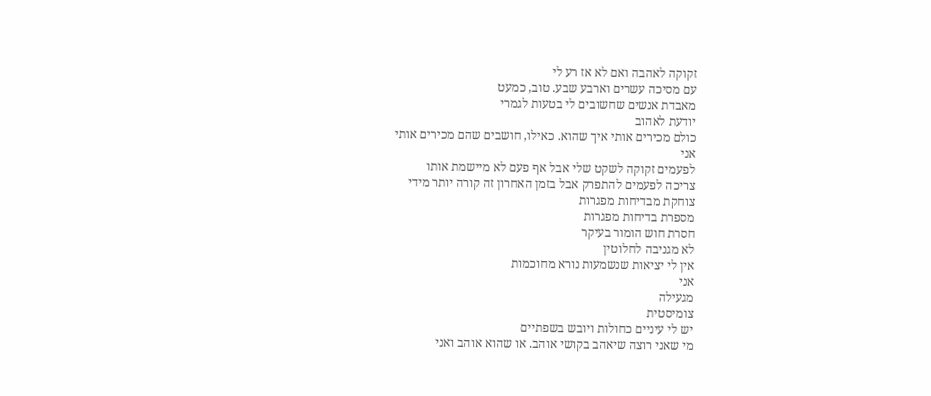זקוקה לאהבה ואם לא אז רע לי
עם מסיכה עשרים וארבע שבע. טוב, כמעט
מאבדת אנשים שחשובים לי בטעות לגמרי
יודעת לאהוב
כולם מכירים אותי איך שהוא. כאילו, חושבים שהם מכירים אותי
אני
לפעמים זקוקה לשקט שלי אבל אף פעם לא מיישמת אותו
צריכה לפעמים להתפרק אבל בזמן האחרון זה קורה יותר מידי
צוחקת מבדיחות מפגרות
מספרת בדיחות מפגרות
חסרת חוש הומור בעיקר
לא מגניבה לחלוטין
אין לי יציאות שנשמעות נורא מחוכמות
אני
מגעילה
צומיסטית
יש לי עיניים כחולות ויובש בשפתיים
מי שאני רוצה שיאהב בקושי אוהב. או שהוא אוהב ואני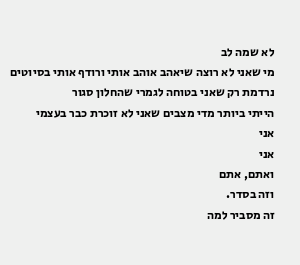לא שמה לב
מי שאני לא רוצה שיאהב אוהב אותי ורודף אותי בסיוטים
נרדמת רק שאני בטוחה לגמרי שהחלון סגור
הייתי ביותר מדי מצבים שאני לא זוכרת כבר בעצמי
אני
אני
ואתם, אתם
וזה בסדר.
זה מסביר למה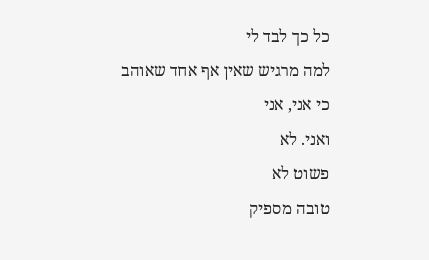כל כך לבד לי
למה מרגיש שאין אף אחד שאוהב
כי אני, אני
ואני. לא
פשוט לא
טובה מספיק